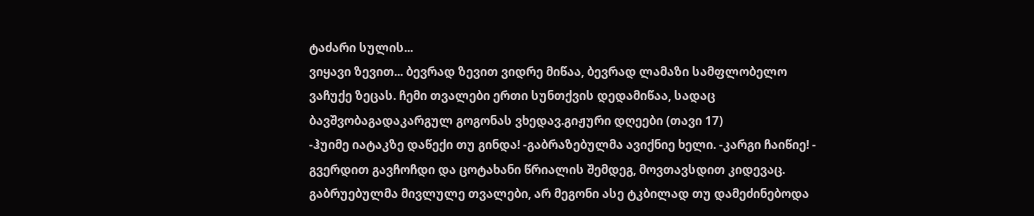ტაძარი სულის...
ვიყავი ზევით... ბევრად ზევით ვიდრე მიწაა, ბევრად ლამაზი სამფლობელო ვაჩუქე ზეცას. ჩემი თვალები ერთი სუნთქვის დედამიწაა, სადაც ბავშვობაგადაკარგულ გოგონას ვხედავ.გიჟური დღეები (თავი 17)
-ჰუიმე იატაკზე დაწექი თუ გინდა! -გაბრაზებულმა ავიქნიე ხელი. -კარგი ჩაიწიე! - გვერდით გავჩოჩდი და ცოტახანი წრიალის შემდეგ, მოვთავსდით კიდევაც. გაბრუებულმა მივლულე თვალები, არ მეგონი ასე ტკბილად თუ დამეძინებოდა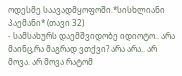ოდესმე საავადმყოფოში.*სისხლიანი პაემანი* (თავი 32)
- სამსახურს დაემშვიდობე იდიოტო.. არა მაინც,რა მაგრად ვთქვი? არა არა.. არ მოვა. არ მოვა რატომ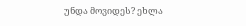უნდა მოვიდეს? ეხლა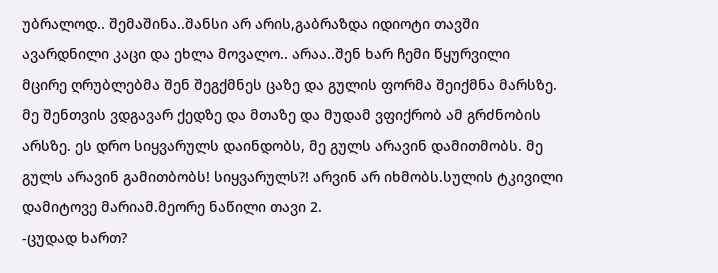უბრალოდ.. შემაშინა..შანსი არ არის,გაბრაზდა იდიოტი თავში ავარდნილი კაცი და ეხლა მოვალო.. არაა..შენ ხარ ჩემი წყურვილი
მცირე ღრუბლებმა შენ შეგქმნეს ცაზე და გულის ფორმა შეიქმნა მარსზე. მე შენთვის ვდგავარ ქედზე და მთაზე და მუდამ ვფიქრობ ამ გრძნობის არსზე. ეს დრო სიყვარულს დაინდობს, მე გულს არავინ დამითმობს. მე გულს არავინ გამითბობს! სიყვარულს?! არვინ არ იხმობს.სულის ტკივილი დამიტოვე მარიამ.მეორე ნაწილი თავი 2.
-ცუდად ხართ?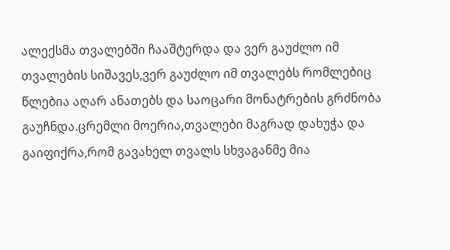ალექსმა თვალებში ჩააშტერდა და ვერ გაუძლო იმ თვალების სიშავეს,ვერ გაუძლო იმ თვალებს რომლებიც წლებია აღარ ანათებს და საოცარი მონატრების გრძნობა გაუჩნდა.ცრემლი მოერია,თვალები მაგრად დახუჭა და გაიფიქრა,რომ გავახელ თვალს სხვაგანმე მია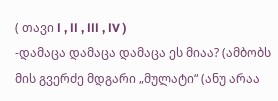( თავი l , ll , lll , lV )
-დამაცა დამაცა დამაცა ეს მიაა? (ამბობს მის გვერძე მდგარი „მულატი“ (ანუ არაა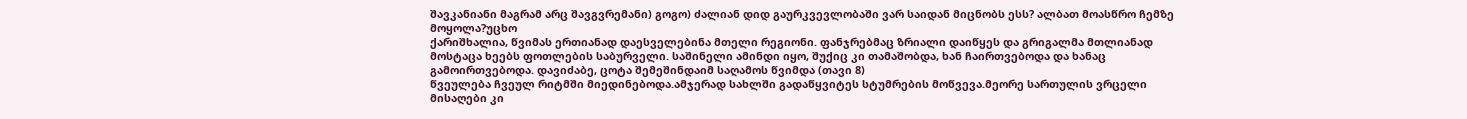შავკანიანი მაგრამ არც შავგვრემანი) გოგო) ძალიან დიდ გაურკვევლობაში ვარ საიდან მიცნობს ესს? ალბათ მოასწრო ჩემზე მოყოლა?უცხო
ქარიშხალია, წვიმას ერთიანად დაესველებინა მთელი რეგიონი. ფანჯრებმაც ზრიალი დაიწყეს და გრიგალმა მთლიანად მოსტაცა ხეებს ფოთლების საბურველი. საშინელი ამინდი იყო, შუქიც კი თამაშობდა, ხან ჩაირთვებოდა და ხანაც გამოირთვებოდა. დავიძაბე, ცოტა შემეშინდაიმ საღამოს წვიმდა (თავი 8)
წვეულება ჩვეულ რიტმში მიედინებოდა.ამჯერად სახლში გადაწყვიტეს სტუმრების მოწვევა.მეორე სართულის ვრცელი მისაღები კი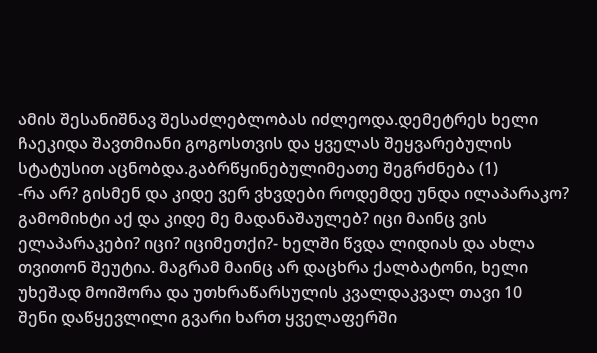ამის შესანიშნავ შესაძლებლობას იძლეოდა.დემეტრეს ხელი ჩაეკიდა შავთმიანი გოგოსთვის და ყველას შეყვარებულის სტატუსით აცნობდა.გაბრწყინებულიმეათე შეგრძნება (1)
-რა არ? გისმენ და კიდე ვერ ვხვდები როდემდე უნდა ილაპარაკო? გამომიხტი აქ და კიდე მე მადანაშაულებ? იცი მაინც ვის ელაპარაკები? იცი? იციმეთქი?- ხელში წვდა ლიდიას და ახლა თვითონ შეუტია. მაგრამ მაინც არ დაცხრა ქალბატონი, ხელი უხეშად მოიშორა და უთხრაწარსულის კვალდაკვალ თავი 10
შენი დაწყევლილი გვარი ხართ ყველაფერში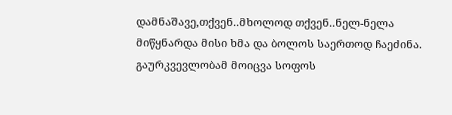დამნაშავე,თქვენ..მხოლოდ თქვენ..ნელ-ნელა მიწყნარდა მისი ხმა და ბოლოს საერთოდ ჩაეძინა. გაურკვევლობამ მოიცვა სოფოს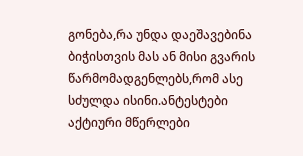გონება,რა უნდა დაეშავებინა ბიჭისთვის მას ან მისი გვარის წარმომადგენლებს,რომ ასე სძულდა ისინი.ანტესტები
აქტიური მწერლები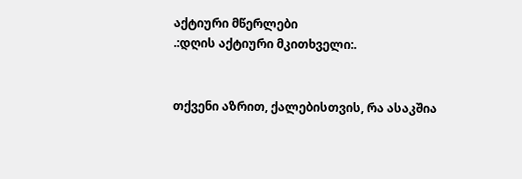აქტიური მწერლები
.:დღის აქტიური მკითხველი:.


თქვენი აზრით, ქალებისთვის, რა ასაკშია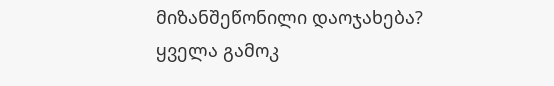მიზანშეწონილი დაოჯახება?
ყველა გამოკ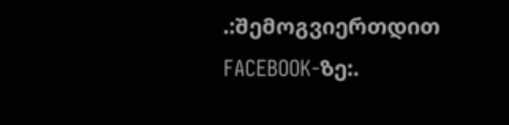.:შემოგვიერთდით FACEBOOK-ზე:.